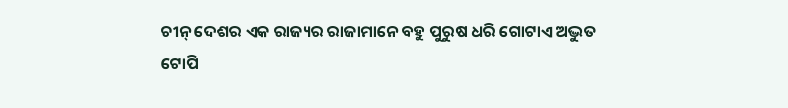ଚୀନ୍ ଦେଶର ଏକ ରାଜ୍ୟର ରାଜାମାନେ ବହୁ ପୁରୁଷ ଧରି ଗୋଟାଏ ଅଦ୍ଭୁତ ଟୋପି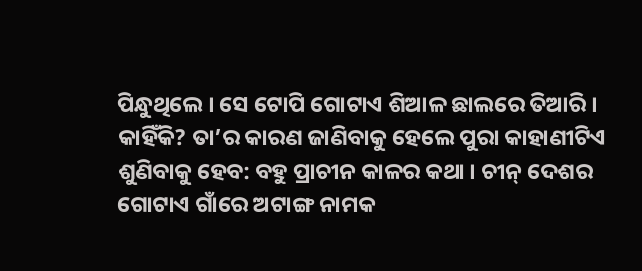ପିନ୍ଧୁଥିଲେ । ସେ ଟୋପି ଗୋଟାଏ ଶିଆଳ ଛାଲରେ ତିଆରି । କାହିଁକି? ତା’ର କାରଣ ଜାଣିବାକୁ ହେଲେ ପୁରା କାହାଣୀଟିଏ ଶୁଣିବାକୁ ହେବ: ବହୁ ପ୍ରାଚୀନ କାଳର କଥା । ଚୀନ୍ ଦେଶର ଗୋଟାଏ ଗାଁରେ ଅଟାଙ୍ଗ ନାମକ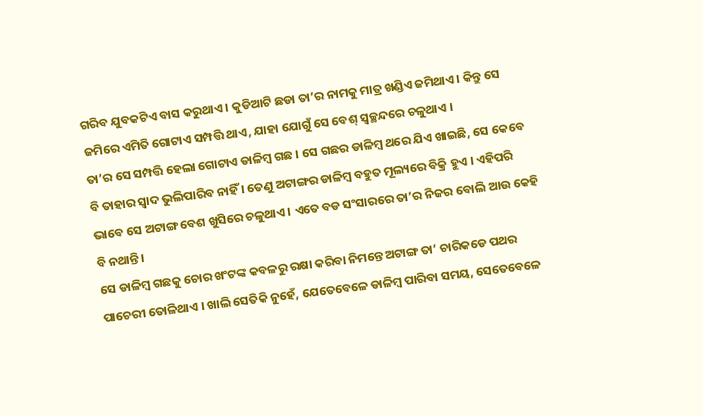ଗରିବ ଯୁବକଟିଏ ବାସ କରୁଥାଏ । କୁଡିଆଟି ଛଡା ତା’ର ନାମକୁ ମାତ୍ର ଖଣ୍ଡିଏ ଜମିଥାଏ । କିନ୍ତୁ ସେ ଜମିରେ ଏମିତି ଗୋଟାଏ ସମ୍ପତ୍ତି ଥାଏ, ଯାହା ଯୋଗୁଁ ସେ ବେଶ୍ ସ୍ୱଚ୍ଛନ୍ଦରେ ଚଳୁଥାଏ ।
ତା’ର ସେ ସମ୍ପତ୍ତି ହେଲା ଗୋଟାଏ ଡାଳିମ୍ବ ଗଛ । ସେ ଗଛର ଡାଳିମ୍ବ ଥରେ ଯିଏ ଖାଇଛି, ସେ କେବେ ବି ତାହାର ସ୍ୱାଦ ଭୁଲିପାରିବ ନାହିଁ । ତେଣୁ ଅଟାଙ୍ଗର ଡାଳିମ୍ବ ବହୁତ ମୂଲ୍ୟରେ ବିକ୍ରି ହୁଏ । ଏହିପରି ଭାବେ ସେ ଅଟାଙ୍ଗ ବେଶ ଖୁସିରେ ଚଳୁଥାଏ । ଏତେ ବଡ ସଂସାରରେ ତା’ର ନିଜର ବୋଲି ଆଉ କେହି ବି ନଥାନ୍ତି ।
ସେ ଡାଳିମ୍ବ ଗଛକୁ ଚୋର ଖଂଟଙ୍କ କବଳରୁ ରକ୍ଷା କରିବା ନିମନ୍ତେ ଅଟାଙ୍ଗ ତା’ ଚାରିକଡେ ପଥର ପାଚେରୀ ତୋଳିଥାଏ । ଖାଲି ସେତିକି ନୁହେଁ, ଯେତେବେଳେ ଡାଳିମ୍ବ ପାରିବା ସମୟ, ସେତେବେଳେ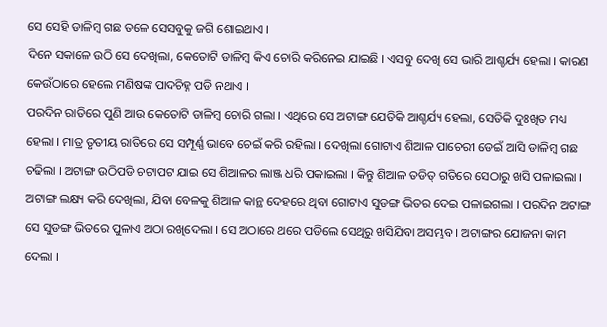ସେ ସେହି ଡାଳିମ୍ବ ଗଛ ତଳେ ସେସବୁକୁ ଜଗି ଶୋଇଥାଏ ।
ଦିନେ ସକାଳେ ଉଠି ସେ ଦେଖିଲା, କେତୋଟି ଡାଳିମ୍ବ କିଏ ଚୋରି କରିନେଇ ଯାଇଛି । ଏସବୁ ଦେଖି ସେ ଭାରି ଆଶ୍ଚର୍ଯ୍ୟ ହେଲା । କାରଣ କେଉଁଠାରେ ହେଲେ ମଣିଷଙ୍କ ପାଦଚିହ୍ନ ପଡି ନଥାଏ ।
ପରଦିନ ରାତିରେ ପୁଣି ଆଉ କେତୋଟି ଡାଳିମ୍ବ ଚୋରି ଗଲା । ଏଥିରେ ସେ ଅଟାଙ୍ଗ ଯେତିକି ଆଶ୍ଚର୍ଯ୍ୟ ହେଲା, ସେତିକି ଦୁଃଖିତ ମଧ୍ୟ ହେଲା । ମାତ୍ର ତୃତୀୟ ରାତିରେ ସେ ସମ୍ପୂର୍ଣ୍ଣ ଭାବେ ଚେଇଁ କରି ରହିଲା । ଦେଖିଲା ଗୋଟାଏ ଶିଆଳ ପାଚେରୀ ଡେଇଁ ଆସି ଡାଳିମ୍ବ ଗଛ ଚଢିଲା । ଅଟାଙ୍ଗ ଉଠିପଡି ଚଟାପଟ ଯାଇ ସେ ଶିଆଳର ଲାଞ୍ଜ ଧରି ପକାଇଲା । କିନ୍ତୁ ଶିଆଳ ତଡିତ୍ ଗତିରେ ସେଠାରୁ ଖସି ପଳାଇଲା ।
ଅଟାଙ୍ଗ ଲକ୍ଷ୍ୟ କରି ଦେଖିଲା, ଯିବା ବେଳକୁ ଶିଆଳ କାନ୍ଥ ଦେହରେ ଥିବା ଗୋଟାଏ ସୁଡଙ୍ଗ ଭିତର ଦେଇ ପଳାଇଗଲା । ପରଦିନ ଅଟାଙ୍ଗ ସେ ସୁଡଙ୍ଗ ଭିତରେ ପୁଳାଏ ଅଠା ରଖିଦେଲା । ସେ ଅଠାରେ ଥରେ ପଡିଲେ ସେଥିରୁ ଖସିଯିବା ଅସମ୍ଭବ । ଅଟାଙ୍ଗର ଯୋଜନା କାମ ଦେଲା ।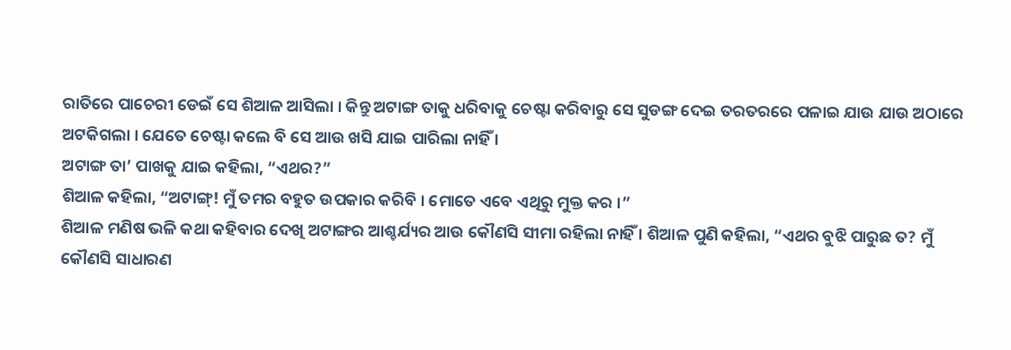ରାତିରେ ପାଚେରୀ ଡେଇଁ ସେ ଶିଆଳ ଆସିଲା । କିନ୍ତୁ ଅଟାଙ୍ଗ ତାକୁ ଧରିବାକୁ ଚେଷ୍ଟା କରିବାରୁ ସେ ସୁଡଙ୍ଗ ଦେଇ ତରତରରେ ପଳାଇ ଯାଉ ଯାଉ ଅଠାରେ ଅଟକିଗଲା । ଯେତେ ଚେଷ୍ଟା କଲେ ବି ସେ ଆଉ ଖସି ଯାଇ ପାରିଲା ନାହିଁ ।
ଅଟାଙ୍ଗ ତା’ ପାଖକୁ ଯାଇ କହିଲା, “ଏଥର?”
ଶିଆଳ କହିଲା, “ଅଟାଙ୍ଗ୍! ମୁଁ ତମର ବହୁତ ଉପକାର କରିବି । ମୋତେ ଏବେ ଏଥିରୁ ମୁକ୍ତ କର ।”
ଶିଆଳ ମଣିଷ ଭଳି କଥା କହିବାର ଦେଖି ଅଟାଙ୍ଗର ଆଶ୍ଚର୍ଯ୍ୟର ଆଉ କୌଣସି ସୀମା ରହିଲା ନାହିଁ । ଶିଆଳ ପୁଣି କହିଲା, “ଏଥର ବୁଝି ପାରୁଛ ତ? ମୁଁ କୌଣସି ସାଧାରଣ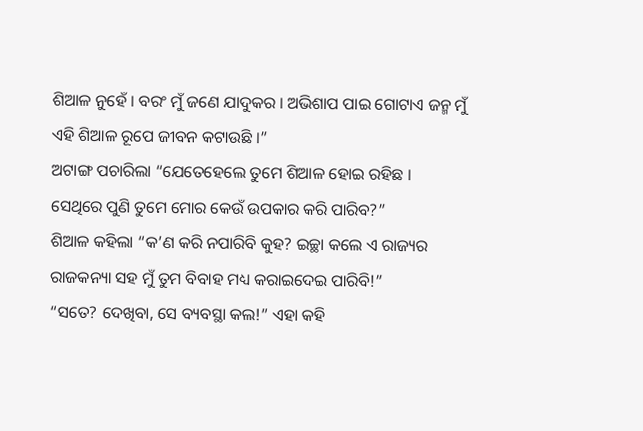ଶିଆଳ ନୁହେଁ । ବରଂ ମୁଁ ଜଣେ ଯାଦୁକର । ଅଭିଶାପ ପାଇ ଗୋଟାଏ ଜନ୍ମ ମୁଁ ଏହି ଶିଆଳ ରୂପେ ଜୀବନ କଟାଉଛି ।”
ଅଟାଙ୍ଗ ପଚାରିଲା “ଯେତେହେଲେ ତୁମେ ଶିଆଳ ହୋଇ ରହିଛ । ସେଥିରେ ପୁଣି ତୁମେ ମୋର କେଉଁ ଉପକାର କରି ପାରିବ?”
ଶିଆଳ କହିଲା “କ’ଣ କରି ନପାରିବି କୁହ? ଇଚ୍ଛା କଲେ ଏ ରାଜ୍ୟର ରାଜକନ୍ୟା ସହ ମୁଁ ତୁମ ବିବାହ ମଧ୍ୟ କରାଇଦେଇ ପାରିବି!”
“ସତେ? ଦେଖିବା, ସେ ବ୍ୟବସ୍ଥା କଲ!” ଏହା କହି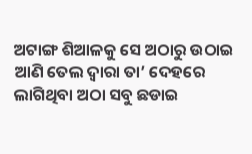ଅଟାଙ୍ଗ ଶିଆଳକୁ ସେ ଅଠାରୁ ଉଠାଇ ଆଣି ତେଲ ଦ୍ୱାରା ତା’ ଦେହରେ ଲାଗିଥିବା ଅଠା ସବୁ ଛଡାଇ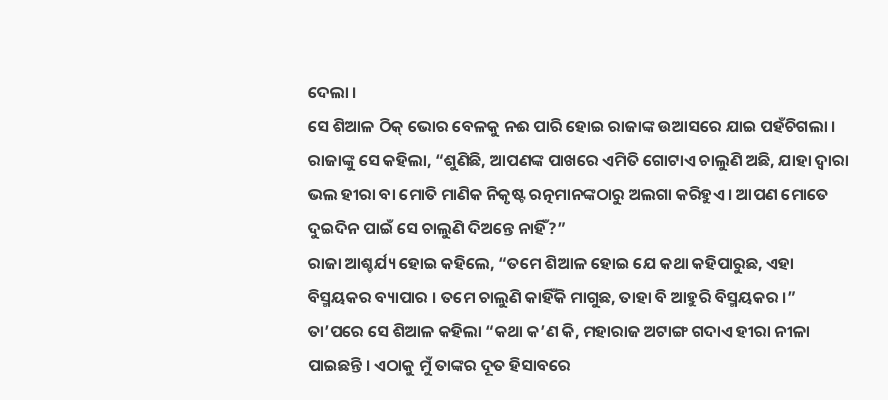ଦେଲା ।
ସେ ଶିଆଳ ଠିକ୍ ଭୋର ବେଳକୁ ନଈ ପାରି ହୋଇ ରାଜାଙ୍କ ଉଆସରେ ଯାଇ ପହଁଚିଗଲା । ରାଜାଙ୍କୁ ସେ କହିଲା, “ଶୁଣିଛି, ଆପଣଙ୍କ ପାଖରେ ଏମିତି ଗୋଟାଏ ଚାଲୁଣି ଅଛି, ଯାହା ଦ୍ୱାରା ଭଲ ହୀରା ବା ମୋତି ମାଣିକ ନିକୃଷ୍ଟ ରତ୍ନମାନଙ୍କଠାରୁ ଅଲଗା କରିହୁଏ । ଆପଣ ମୋତେ ଦୁଇଦିନ ପାଇଁ ସେ ଚାଲୁଣି ଦିଅନ୍ତେ ନାହିଁ?”
ରାଜା ଆଶ୍ଚର୍ଯ୍ୟ ହୋଇ କହିଲେ, “ତମେ ଶିଆଳ ହୋଇ ଯେ କଥା କହିପାରୁଛ, ଏହା ବିସ୍ମୟକର ବ୍ୟାପାର । ତମେ ଚାଲୁଣି କାହିଁକି ମାଗୁଛ, ତାହା ବି ଆହୁରି ବିସ୍ମୟକର ।”
ତା’ପରେ ସେ ଶିଆଳ କହିଲା “କଥା କ’ଣ କି, ମହାରାଜ ଅଟାଙ୍ଗ ଗଦାଏ ହୀରା ନୀଳା ପାଇଛନ୍ତି । ଏଠାକୁ ମୁଁ ତାଙ୍କର ଦୂତ ହିସାବରେ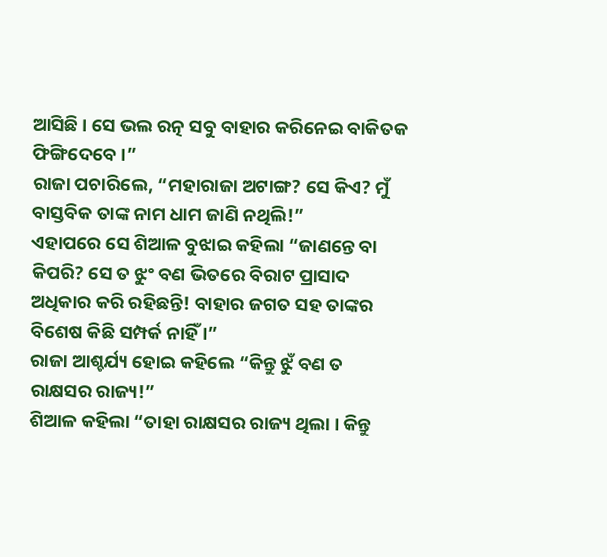ଆସିଛି । ସେ ଭଲ ରତ୍ନ ସବୁ ବାହାର କରିନେଇ ବାକିତକ ଫିଙ୍ଗିଦେବେ ।”
ରାଜା ପଚାରିଲେ, “ମହାରାଜା ଅଟାଙ୍ଗ? ସେ କିଏ? ମୁଁ ବାସ୍ତବିକ ତାଙ୍କ ନାମ ଧାମ ଜାଣି ନଥିଲି!”
ଏହାପରେ ସେ ଶିଆଳ ବୁଝାଇ କହିଲା “ଜାଣନ୍ତେ ବା କିପରି? ସେ ତ ଝୁଂ ବଣ ଭିତରେ ବିରାଟ ପ୍ରାସାଦ ଅଧିକାର କରି ରହିଛନ୍ତି! ବାହାର ଜଗତ ସହ ତାଙ୍କର ବିଶେଷ କିଛି ସମ୍ପର୍କ ନାହିଁ ।”
ରାଜା ଆଶ୍ଚର୍ଯ୍ୟ ହୋଇ କହିଲେ “କିନ୍ତୁ ଝୁଁ ବଣ ତ ରାକ୍ଷସର ରାଜ୍ୟ!”
ଶିଆଳ କହିଲା “ତାହା ରାକ୍ଷସର ରାଜ୍ୟ ଥିଲା । କିନ୍ତୁ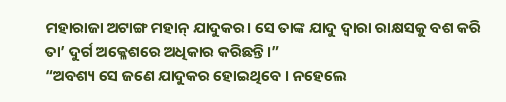ମହାରାଜା ଅଟାଙ୍ଗ ମହାନ୍ ଯାଦୁକର। ସେ ତାଙ୍କ ଯାଦୁ ଦ୍ୱାରା ରାକ୍ଷସକୁ ବଶ କରି ତା’ ଦୁର୍ଗ ଅକ୍ଳେଶରେ ଅଧିକାର କରିଛନ୍ତି।”
“ଅବଶ୍ୟ ସେ ଜଣେ ଯାଦୁକର ହୋଇଥିବେ । ନହେଲେ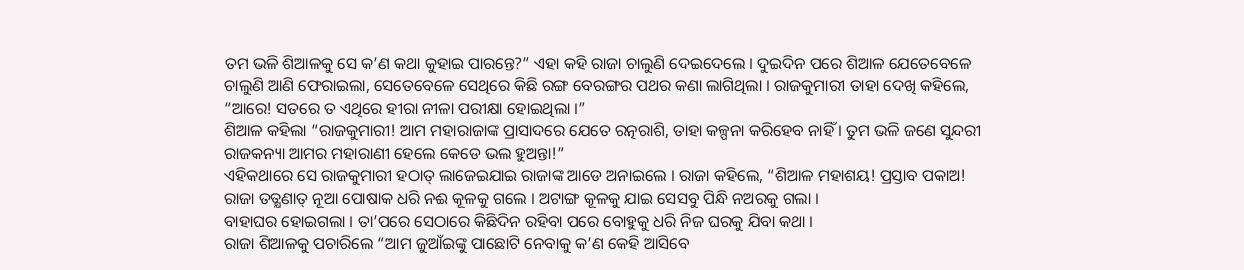ତମ ଭଳି ଶିଆଳକୁ ସେ କ’ଣ କଥା କୁହାଇ ପାରନ୍ତେ?” ଏହା କହି ରାଜା ଚାଲୁଣି ଦେଇଦେଲେ । ଦୁଇଦିନ ପରେ ଶିଆଳ ଯେତେବେଳେ ଚାଲୁଣି ଆଣି ଫେରାଇଲା, ସେତେବେଳେ ସେଥିରେ କିଛି ରଙ୍ଗ ବେରଙ୍ଗର ପଥର କଣା ଲାଗିଥିଲା । ରାଜକୁମାରୀ ତାହା ଦେଖି କହିଲେ, “ଆରେ! ସତରେ ତ ଏଥିରେ ହୀରା ନୀଳା ପରୀକ୍ଷା ହୋଇଥିଲା ।”
ଶିଆଳ କହିଲା “ରାଜକୁମାରୀ! ଆମ ମହାରାଜାଙ୍କ ପ୍ରାସାଦରେ ଯେତେ ରତ୍ନରାଶି, ତାହା କଳ୍ପନା କରିହେବ ନାହିଁ । ତୁମ ଭଳି ଜଣେ ସୁନ୍ଦରୀ ରାଜକନ୍ୟା ଆମର ମହାରାଣୀ ହେଲେ କେଡେ ଭଲ ହୁଅନ୍ତା!”
ଏହିକଥାରେ ସେ ରାଜକୁମାରୀ ହଠାତ୍ ଲାଜେଇଯାଇ ରାଜାଙ୍କ ଆଡେ ଅନାଇଲେ । ରାଜା କହିଲେ, “ଶିଆଳ ମହାଶୟ! ପ୍ରସ୍ତାବ ପକାଅ!
ରାଜା ତତ୍କ୍ଷଣାତ୍ ନୂଆ ପୋଷାକ ଧରି ନଈ କୂଳକୁ ଗଲେ । ଅଟାଙ୍ଗ କୂଳକୁ ଯାଇ ସେସବୁ ପିନ୍ଧି ନଅରକୁ ଗଲା ।
ବାହାଘର ହୋଇଗଲା । ତା’ପରେ ସେଠାରେ କିଛିଦିନ ରହିବା ପରେ ବୋହୁକୁ ଧରି ନିଜ ଘରକୁ ଯିବା କଥା ।
ରାଜା ଶିଆଳକୁ ପଚାରିଲେ “ଆମ ଜୁଆଁଇଙ୍କୁ ପାଛୋଟି ନେବାକୁ କ’ଣ କେହି ଆସିବେ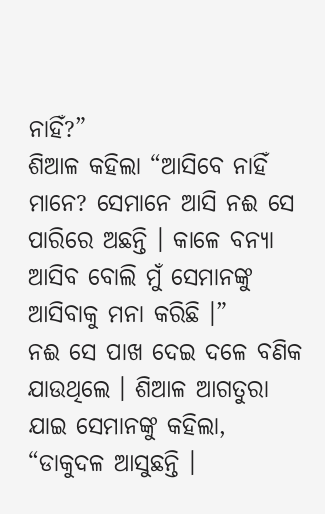ନାହିଁ?”
ଶିଆଳ କହିଲା “ଆସିବେ ନାହିଁ ମାନେ? ସେମାନେ ଆସି ନଈ ସେ ପାରିରେ ଅଛନ୍ତି । କାଳେ ବନ୍ୟା ଆସିବ ବୋଲି ମୁଁ ସେମାନଙ୍କୁ ଆସିବାକୁ ମନା କରିଛି ।”
ନଈ ସେ ପାଖ ଦେଇ ଦଳେ ବଣିକ ଯାଉଥିଲେ । ଶିଆଳ ଆଗତୁରା ଯାଇ ସେମାନଙ୍କୁ କହିଲା, “ଡାକୁଦଳ ଆସୁଛନ୍ତି ।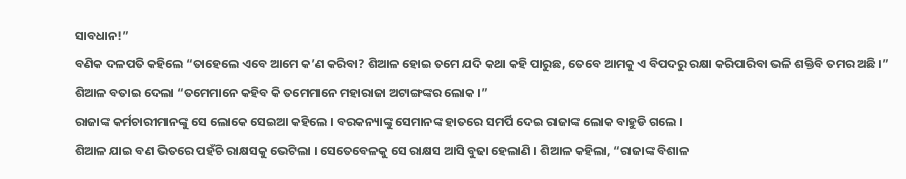ସାବଧାନ!”
ବଣିକ ଦଳପତି କହିଲେ “ତାହେଲେ ଏବେ ଆମେ କ’ଣ କରିବା? ଶିଆଳ ହୋଇ ତମେ ଯଦି କଥା କହି ପାରୁଛ, ତେବେ ଆମକୁ ଏ ବିପଦରୁ ରକ୍ଷା କରିପାରିବା ଭଳି ଶକ୍ତିବି ତମର ଅଛି ।”
ଶିଆଳ ବତାଇ ଦେଲା “ତମେମାନେ କହିବ କି ତମେମାନେ ମହାରାଜା ଅଟାଙ୍ଗଙ୍କର ଲୋକ ।”
ରାଜାଙ୍କ କର୍ମଚାରୀମାନଙ୍କୁ ସେ ଲୋକେ ସେଇଆ କହିଲେ । ବରକନ୍ୟାଙ୍କୁ ସେମାନଙ୍କ ହାତରେ ସମର୍ପି ଦେଇ ରାଜାଙ୍କ ଲୋକ ବାହୁଡି ଗଲେ ।
ଶିଆଳ ଯାଇ ବଣ ଭିତରେ ପହଁଚି ରାକ୍ଷସକୁ ଭେଟିଲା । ସେତେବେଳକୁ ସେ ରାକ୍ଷସ ଆସି ବୁଢା ହେଲାଣି । ଶିଆଳ କହିଲା, “ରାଜାଙ୍କ ବିଶାଳ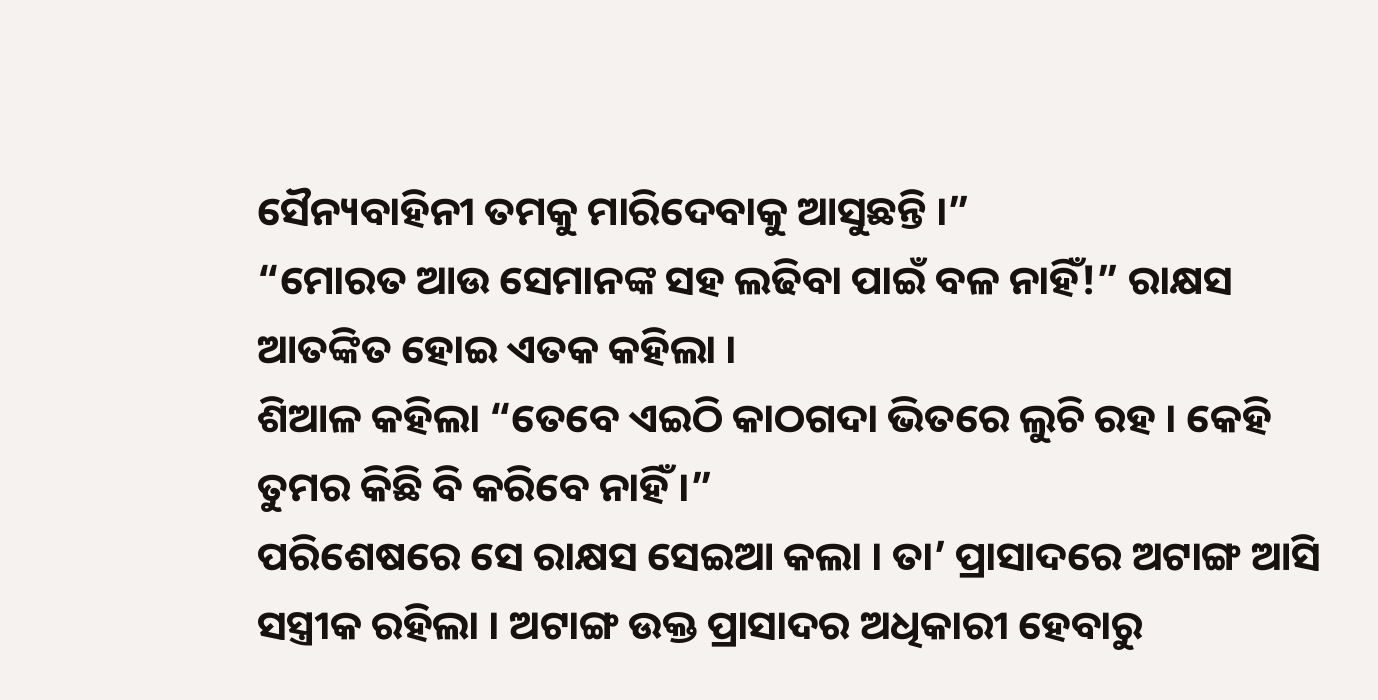ସୈନ୍ୟବାହିନୀ ତମକୁ ମାରିଦେବାକୁ ଆସୁଛନ୍ତି ।”
“ମୋରତ ଆଉ ସେମାନଙ୍କ ସହ ଲଢିବା ପାଇଁ ବଳ ନାହିଁ!” ରାକ୍ଷସ ଆତଙ୍କିତ ହୋଇ ଏତକ କହିଲା ।
ଶିଆଳ କହିଲା “ତେବେ ଏଇଠି କାଠଗଦା ଭିତରେ ଲୁଚି ରହ । କେହି ତୁମର କିଛି ବି କରିବେ ନାହିଁ ।”
ପରିଶେଷରେ ସେ ରାକ୍ଷସ ସେଇଆ କଲା । ତା’ ପ୍ରାସାଦରେ ଅଟାଙ୍ଗ ଆସି ସସ୍ତ୍ରୀକ ରହିଲା । ଅଟାଙ୍ଗ ଉକ୍ତ ପ୍ରାସାଦର ଅଧିକାରୀ ହେବାରୁ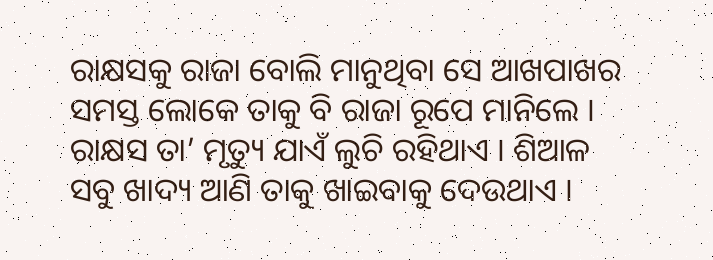ରାକ୍ଷସକୁ ରାଜା ବୋଲି ମାନୁଥିବା ସେ ଆଖପାଖର ସମସ୍ତ ଲୋକେ ତାକୁ ବି ରାଜା ରୂପେ ମାନିଲେ । ରାକ୍ଷସ ତା’ ମୃତ୍ୟୁ ଯାଏଁ ଲୁଚି ରହିଥାଏ । ଶିଆଳ ସବୁ ଖାଦ୍ୟ ଆଣି ତାକୁ ଖାଇବାକୁ ଦେଉଥାଏ ।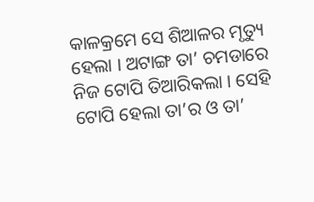କାଳକ୍ରମେ ସେ ଶିଆଳର ମୃତ୍ୟୁ ହେଲା । ଅଟାଙ୍ଗ ତା’ ଚମଡାରେ ନିଜ ଟୋପି ତିଆରିକଲା । ସେହି ଟୋପି ହେଲା ତା’ର ଓ ତା’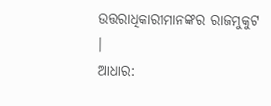ଉତ୍ତରାଧିକାରୀମାନଙ୍କର ରାଜମୁକୁଟ ।
ଆଧାର: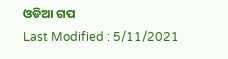ଓଡିଆ ଗପ
Last Modified : 5/11/2021